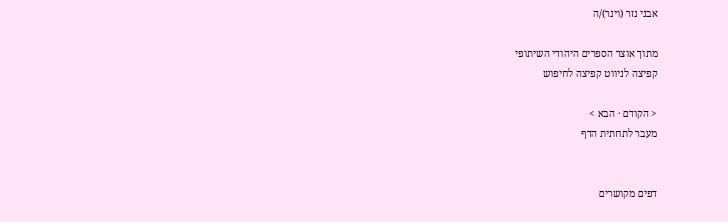אבני נזר (וינר)/ה

מתוך אוצר הספרים היהודי השיתופי
קפיצה לניווט קפיצה לחיפוש

< הקודם · הבא >
מעבר לתחתית הדף


דפים מקושרים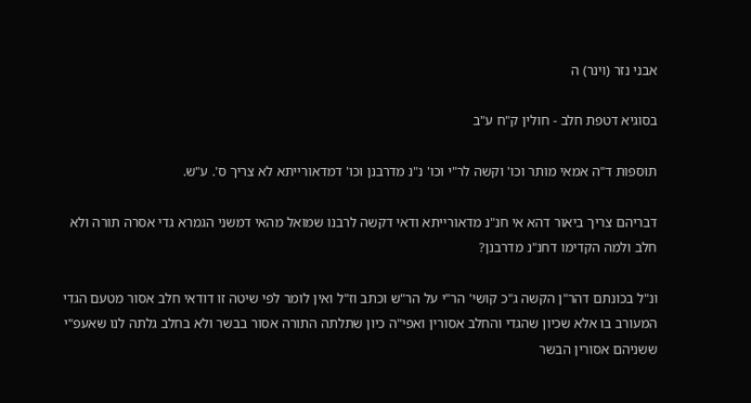אבני נזר (וינר) ה

בסוגיא דטפת חלב - חולין ק"ח ע"ב

תוספות ד"ה אמאי מותר וכו' וקשה לר"י וכו' נ"נ מדרבנן וכו' דמדאורייתא לא צריך ס'. ע"ש.

דבריהם צריך ביאור דהא אי חנ"נ מדאורייתא ודאי דקשה לרבנו שמואל מהאי דמשני הגמרא גדי אסרה תורה ולא חלב ולמה הקדימו דחנ"נ מדרבנן?

ונ"ל בכונתם דהר"ן הקשה ג"כ קושי' הר"י על הר"ש וכתב וז"ל ואין לומר לפי שיטה זו דודאי חלב אסור מטעם הגדי המעורב בו אלא שכיון שהגדי והחלב אסורין ואפי"ה כיון שתלתה התורה אסור בבשר ולא בחלב גלתה לנו שאעפ"י ששניהם אסורין הבשר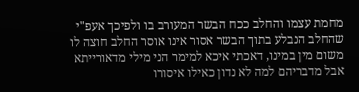מחמת עצמו והחלב ככח הבשר המעורב בו ולפיכך אעפ"י שהחלב הנבלע בתוך הבשר אסור אינו אוסר החלב חוצה לו משום מין במינו, דאכתי איכא למימר הני מילי מדאורייתא אבל מדבריהם למה לא נדון כאילו איסורו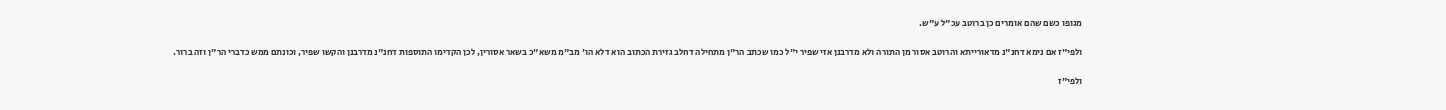מגופו כשם שהם אומרים כן ברוטב עכ"ל ע"ש.

ולפי"ז אם נימא דחנ"נ מדאורייתא והרוטב אסור מן התורה ולא מדרבנן אזי שפיר י"ל כמו שכתב הר"ן מתחילה דחלב גזירת הכתוב הוא דלא הו' מב"מ משא"כ בשאר אסורין, לכן הקדימו התוספות דחנ"נ מדרבנן והקשו שפיר, וכונתם ממש כדברי הר"ן וזה ברור.

ולפי"ז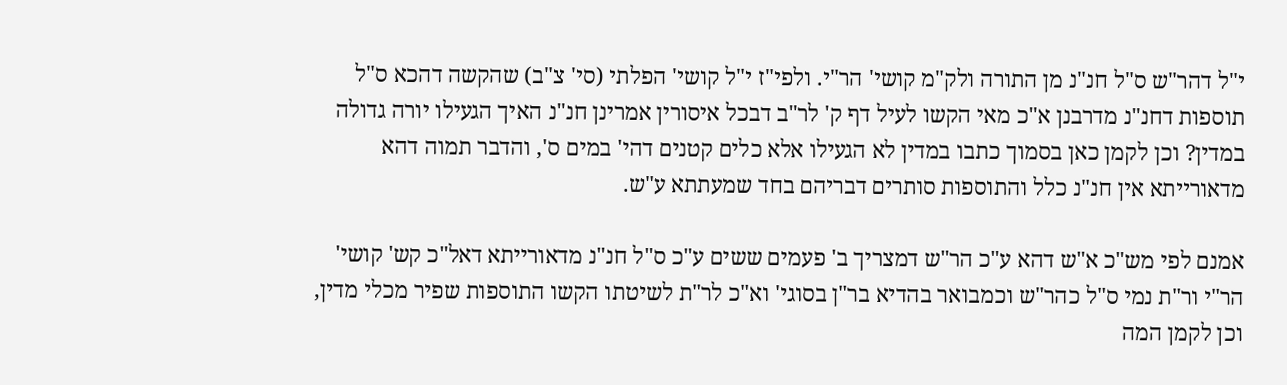י"ל דהר"ש ס"ל חנ"נ מן התורה ולק"מ קושי' הר"י. ולפי"ז י"ל קושי' הפלתי (סי' צ"ב) שהקשה דהכא ס"ל תוספות דחנ"נ מדרבנן א"כ מאי הקשו לעיל דף ק' לר"ב דבכל איסורין אמרינן חנ"נ האיך הגעילו יורה גדולה במדין? וכן לקמן כאן בסמוך כתבו במדין לא הגעילו אלא כלים קטנים דהי' במים ס', והדבר תמוה דהא מדאורייתא אין חנ"נ כלל והתוספות סותרים דבריהם בחד שמעתתא ע"ש.

אמנם לפי מש"כ א"ש דהא ע"כ הר"ש דמצריך ב' פעמים ששים ע"כ ס"ל חנ"נ מדאורייתא דאל"כ קש' קושי' הר"י ור"ת נמי ס"ל כהר"ש וכמבואר בהדיא בר"ן בסוגי' וא"כ לר"ת לשיטתו הקשו התוספות שפיר מכלי מדין, וכן לקמן המה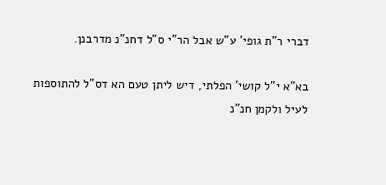דברי ר"ת גופי' ע"ש אבל הר"י ס"ל דחנ"נ מדרבנן.

בא"א י"ל קושי' הפלתי, דיש ליתן טעם הא דס"ל להתוספות לעיל ולקמן חנ"נ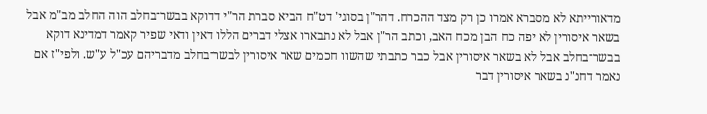מדאורייתא לא מסברא אמרו כן רק מצד ההכרח. דהר"ן בסוגי' דט"ח הביא סברת הר"י דדוקא בבשר־בחלב הוה החלב מב"מ אבל בשאר איסורין לא יפה כח הבן מכח האב, וכתב הר"ן אבל לא נתבארו אצלי דברים הללו דאין ודאי שפיר קאמר דמדינא דוקא בבשר־בחלב אבל לא בשאר איסורין אבל כבר כתבתי שהשוו חכמים שאר איסורין לבשר־בחלב מדבריהם עכ"ל ע"ש. ולפי"ז אם נאמר דחנ"נ בשאר איסורין דבר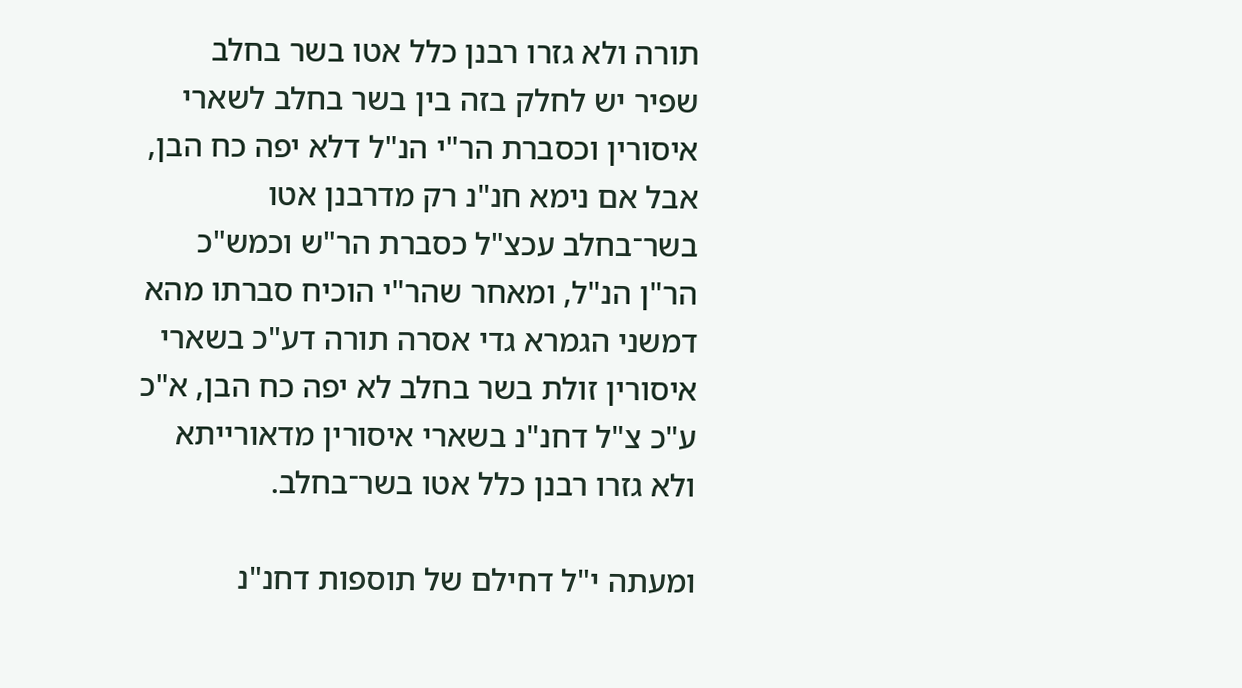תורה ולא גזרו רבנן כלל אטו בשר בחלב שפיר יש לחלק בזה בין בשר בחלב לשארי איסורין וכסברת הר"י הנ"ל דלא יפה כח הבן, אבל אם נימא חנ"נ רק מדרבנן אטו בשר־בחלב עכצ"ל כסברת הר"ש וכמש"כ הר"ן הנ"ל, ומאחר שהר"י הוכיח סברתו מהא דמשני הגמרא גדי אסרה תורה דע"כ בשארי איסורין זולת בשר בחלב לא יפה כח הבן, א"כ ע"כ צ"ל דחנ"נ בשארי איסורין מדאורייתא ולא גזרו רבנן כלל אטו בשר־בחלב.

ומעתה י"ל דחילם של תוספות דחנ"נ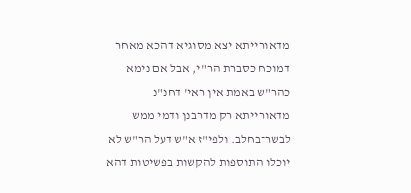מדאורייתא יצא מסוגיא דהכא מאחר דמוכח כסברת הר"י, אבל אם נימא כהר"ש באמת אין ראי' דחנ"נ מדאורייתא רק מדרבנן ודמי ממש לבשר־בחלב. ולפי"ז א"ש דעל הר"ש לא יוכלו התוספות להקשות בפשיטות דהא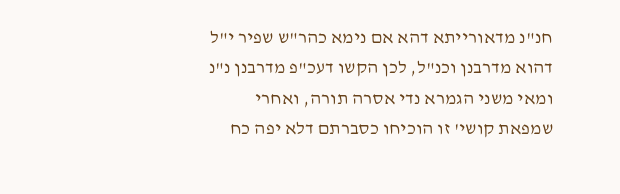חנ"נ מדאורייתא דהא אם נימא כהר"ש שפיר י"ל דהוא מדרבנן וכנ"ל, לכן הקשו דעכ"פ מדרבנן נ"נ ומאי משני הגמרא נדי אסרה תורה, ואחרי שמפאת קושי' זו הוכיחו כסברתם דלא יפה כח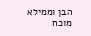הבן וממילא מוכח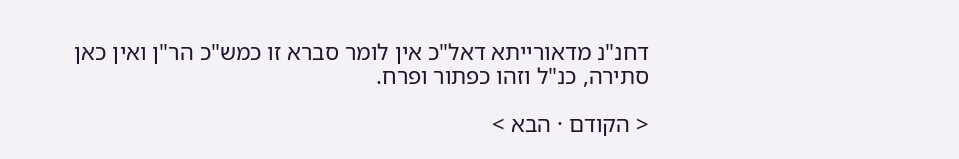דחנ"נ מדאורייתא דאל"כ אין לומר סברא זו כמש"כ הר"ן ואין כאן סתירה, כנ"ל וזהו כפתור ופרח.

< הקודם · הבא >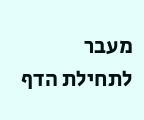מעבר לתחילת הדף